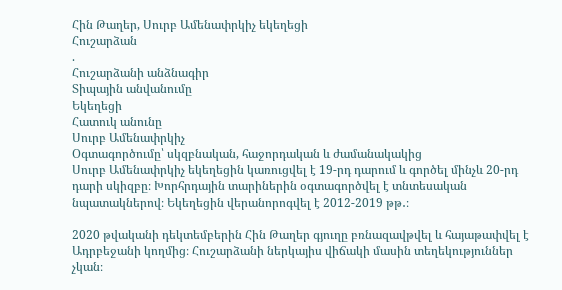Հին Թաղեր, Սուրբ Ամենափրկիչ եկեղեցի
Հուշարձան
.
Հուշարձանի անձնագիր
Տիպային անվանումը
Եկեղեցի
Հատուկ անունը
Սուրբ Ամենափրկիչ
Օգտագործումը՝ սկզբնական, հաջորդական և ժամանակակից
Սուրբ Ամենափրկիչ եկեղեցին կառուցվել է 19-րդ դարում և գործել մինչև 20-րդ դարի սկիզբը։ Խորհրդային տարիներին օգտագործվել է տնտեսական նպատակներով։ Եկեղեցին վերանորոգվել է 2012-2019 թթ․։

2020 թվականի դեկտեմբերին Հին Թաղեր գյուղը բռնազավթվել և հայաթափվել է Ադրբեջանի կողմից։ Հուշարձանի ներկայիս վիճակի մասին տեղեկություններ չկան։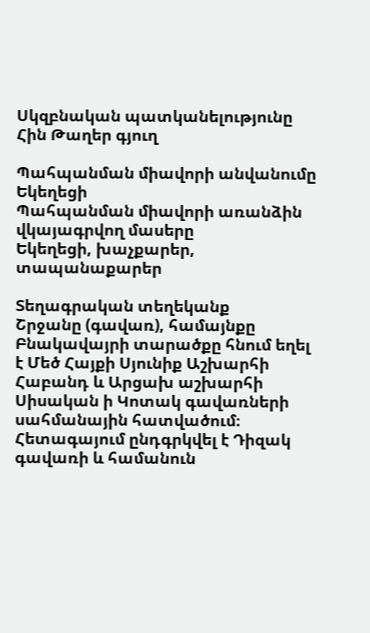Սկզբնական պատկանելությունը
Հին Թաղեր գյուղ

Պահպանման միավորի անվանումը
Եկեղեցի
Պահպանման միավորի առանձին վկայագրվող մասերը
Եկեղեցի, խաչքարեր, տապանաքարեր

Տեղագրական տեղեկանք
Շրջանը (գավառ), համայնքը
Բնակավայրի տարածքը հնում եղել է Մեծ Հայքի Սյունիք Աշխարհի Հաբանդ և Արցախ աշխարհի Սիսական ի Կոտակ գավառների սահմանային հատվածում։ Հետագայում ընդգրկվել է Դիզակ գավառի և համանուն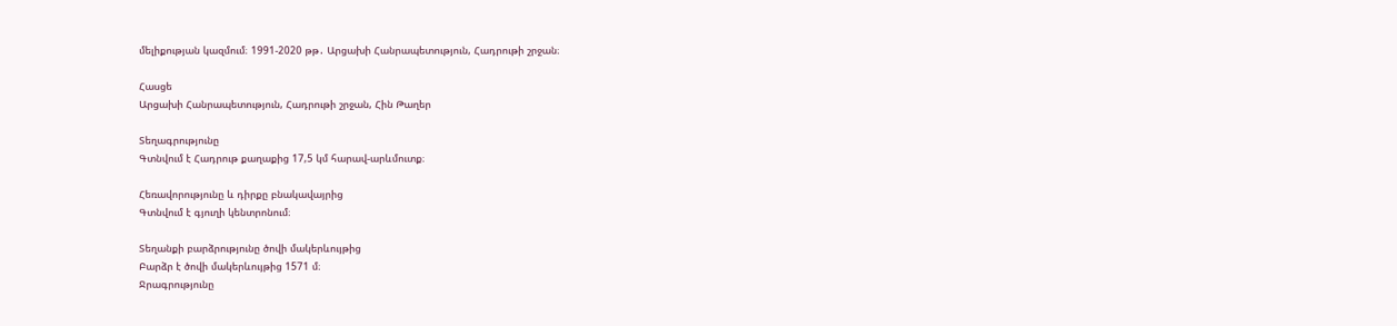մելիքության կազմում։ 1991-2020 թթ․ Արցախի Հանրապետություն, Հադրութի շրջան։

Հասցե
Արցախի Հանրապետություն, Հադրութի շրջան, Հին Թաղեր

Տեղագրությունը
Գտնվում է Հադրութ քաղաքից 17,5 կմ հարավ-արևմուտք։

Հեռավորությունը և դիրքը բնակավայրից
Գտնվում է գյուղի կենտրոնում։

Տեղանքի բարձրությունը ծովի մակերևույթից
Բարձր է ծովի մակերևույթից 1571 մ։
Ջրագրությունը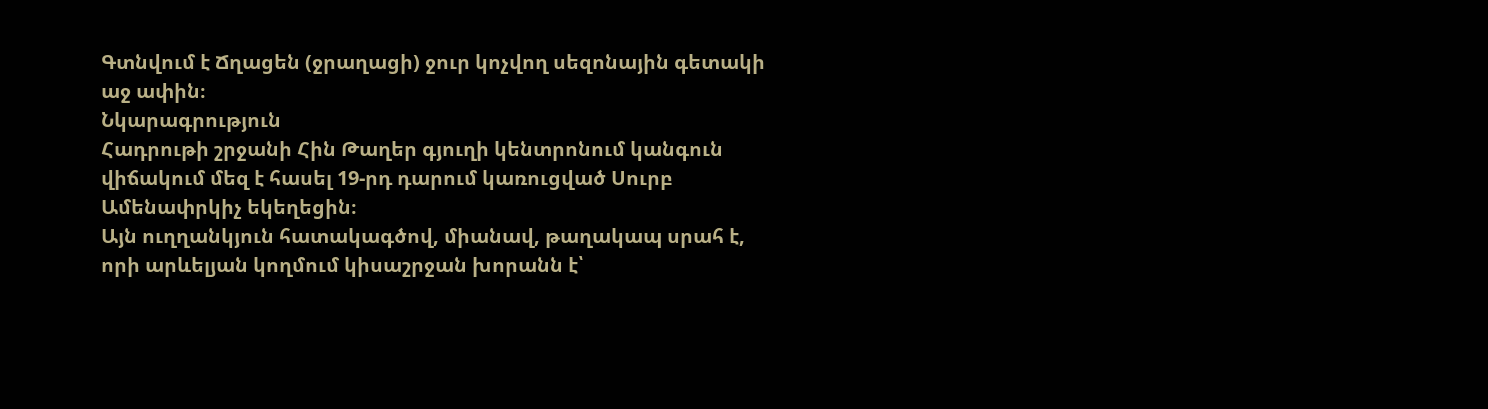Գտնվում է Ճղացեն (ջրաղացի) ջուր կոչվող սեզոնային գետակի աջ ափին։
Նկարագրություն
Հադրութի շրջանի Հին Թաղեր գյուղի կենտրոնում կանգուն վիճակում մեզ է հասել 19-րդ դարում կառուցված Սուրբ Ամենափրկիչ եկեղեցին։
Այն ուղղանկյուն հատակագծով, միանավ, թաղակապ սրահ է, որի արևելյան կողմում կիսաշրջան խորանն է՝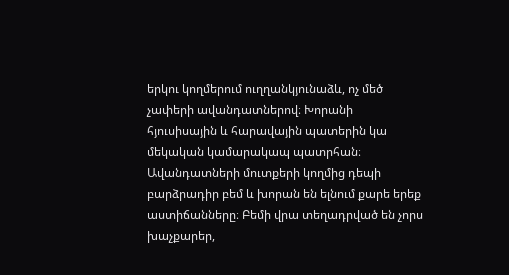երկու կողմերում ուղղանկյունաձև, ոչ մեծ չափերի ավանդատներով։ Խորանի հյուսիսային և հարավային պատերին կա մեկական կամարակապ պատրհան։ Ավանդատների մուտքերի կողմից դեպի բարձրադիր բեմ և խորան են ելնում քարե երեք աստիճանները։ Բեմի վրա տեղադրված են չորս խաչքարեր,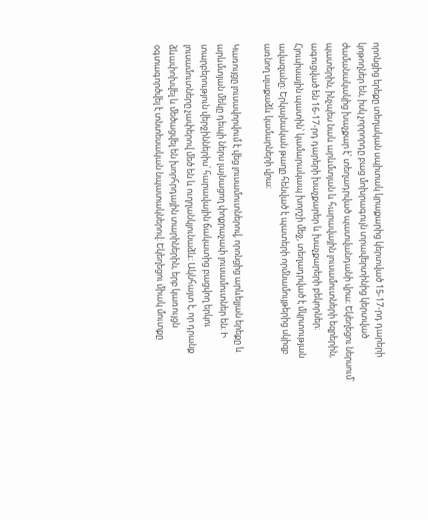որոնցից երեքը տեղական սպիտակ կրաքարից կերտված 15-17-րդ դարերի կոթողներ են, իսկ չորրորդը բաց մոխրագույն տրավերտինից կերտված ժամանակակից խաչքար է՝ տեղադրված պատվանդանի վրա։ Եկեղեցու ներսում՝ պատերին, ինչպես նաև արևմտյան և հարավային լուսամուտների եզրերին, ագուցված են 16-17-րդ դարերի խաչքարեր և խաչքարերի բեկորներ։
Հյուսիսային պատին՝ կամարակապ խորշի մեջ, տեղադրված է մկրտության ավազանը։ Երկայնական թաղը հենված է պատերի որմնամույթերից սկիզբ առնող սլաքաձև կամարների վրա։

Կառույցը լուսավորվում է վեց լուսամուտներով, որոնցից արևելյան երեքը և արևմտյան մեկը դեպի ներս լայնացող փոքրաչափ լուսամուտներ են։ Ի տարբերություն վերջիններիս՝ հարավային ճակատից բացվող երկու լուսամուտները չափերով մեծ են և ուղղանկյունաձև։ Ակնհայտ է, որ դրանք ձևափոխվել և մեծացվել են խորհրդային տարիներին, երբ կառույցն օգտագործվել է տնտեսական նպատակներով։ Եկեղեցու միակ մուտքը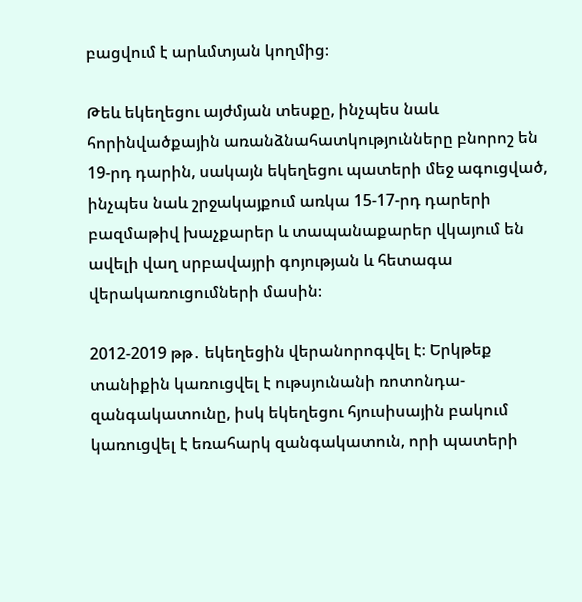բացվում է արևմտյան կողմից։

Թեև եկեղեցու այժմյան տեսքը, ինչպես նաև հորինվածքային առանձնահատկությունները բնորոշ են 19-րդ դարին, սակայն եկեղեցու պատերի մեջ ագուցված, ինչպես նաև շրջակայքում առկա 15-17-րդ դարերի բազմաթիվ խաչքարեր և տապանաքարեր վկայում են ավելի վաղ սրբավայրի գոյության և հետագա վերակառուցումների մասին։

2012-2019 թթ․ եկեղեցին վերանորոգվել է։ Երկթեք տանիքին կառուցվել է ութսյունանի ռոտոնդա-զանգակատունը, իսկ եկեղեցու հյուսիսային բակում կառուցվել է եռահարկ զանգակատուն, որի պատերի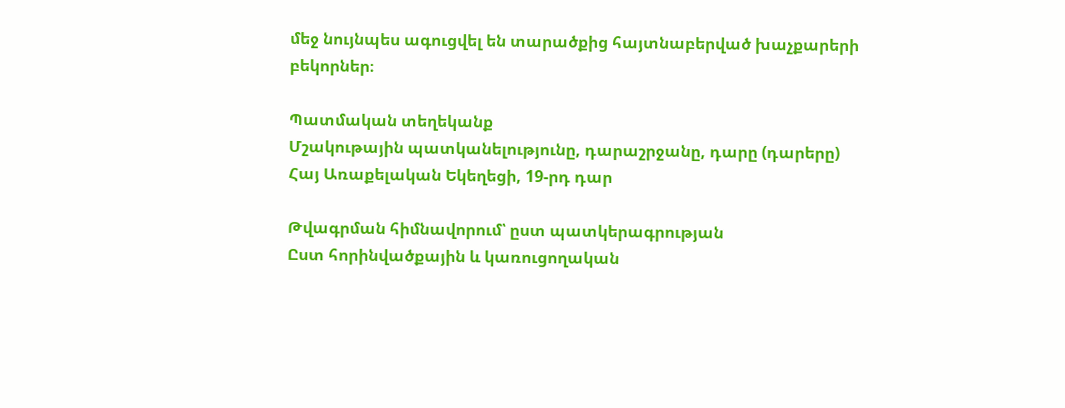մեջ նույնպես ագուցվել են տարածքից հայտնաբերված խաչքարերի բեկորներ։

Պատմական տեղեկանք
Մշակութային պատկանելությունը, դարաշրջանը, դարը (դարերը)
Հայ Առաքելական Եկեղեցի, 19-րդ դար

Թվագրման հիմնավորում՝ ըստ պատկերագրության
Ըստ հորինվածքային և կառուցողական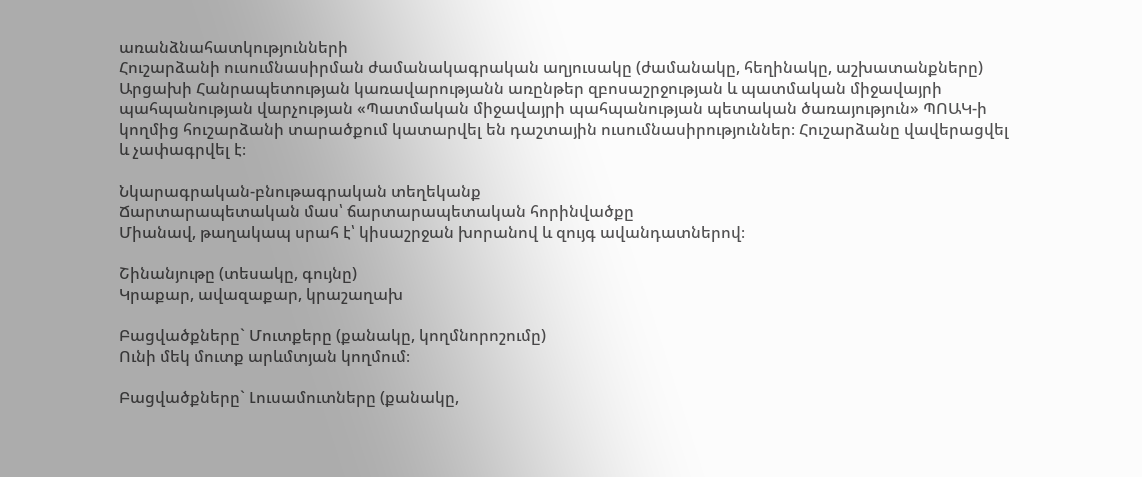առանձնահատկությունների
Հուշարձանի ուսումնասիրման ժամանակագրական աղյուսակը (ժամանակը, հեղինակը, աշխատանքները)
Արցախի Հանրապետության կառավարությանն առընթեր զբոսաշրջության և պատմական միջավայրի պահպանության վարչության «Պատմական միջավայրի պահպանության պետական ծառայություն» ՊՈԱԿ-ի կողմից հուշարձանի տարածքում կատարվել են դաշտային ուսումնասիրություններ։ Հուշարձանը վավերացվել և չափագրվել է։

Նկարագրական-բնութագրական տեղեկանք
Ճարտարապետական մաս՝ ճարտարապետական հորինվածքը
Միանավ, թաղակապ սրահ է՝ կիսաշրջան խորանով և զույգ ավանդատներով։

Շինանյութը (տեսակը, գույնը)
Կրաքար, ավազաքար, կրաշաղախ

Բացվածքները` Մուտքերը (քանակը, կողմնորոշումը)
Ունի մեկ մուտք արևմտյան կողմում։

Բացվածքները` Լուսամուտները (քանակը,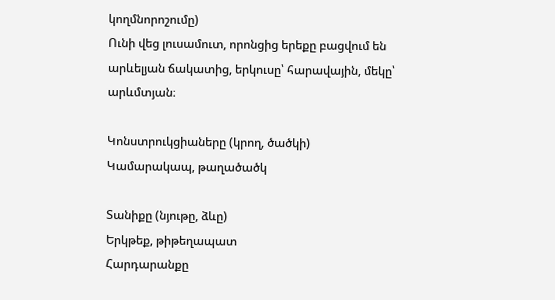կողմնորոշումը)
Ունի վեց լուսամուտ, որոնցից երեքը բացվում են արևելյան ճակատից, երկուսը՝ հարավային, մեկը՝ արևմտյան։

Կոնստրուկցիաները (կրող, ծածկի)
Կամարակապ, թաղածածկ

Տանիքը (նյութը, ձևը)
Երկթեք, թիթեղապատ
Հարդարանքը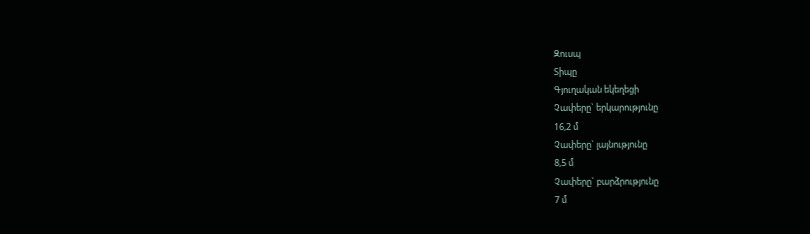Զուսպ
Տիպը
Գյուղական եկեղեցի
Չափերը` երկարությունը
16,2 մ
Չափերը` լայնությունը
8,5 մ
Չափերը` բարձրությունը
7 մ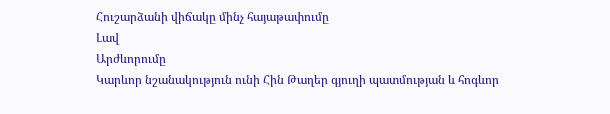Հուշարձանի վիճակը մինչ հայաթափումը
Լավ
Արժևորումը
Կարևոր նշանակություն ունի Հին Թաղեր գյուղի պատմության և հոգևոր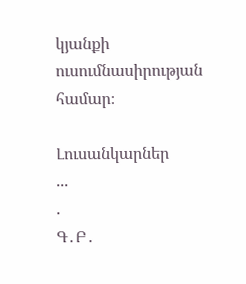կյանքի ուսումնասիրության համար։

Լուսանկարներ
...
.
Գ․Բ․